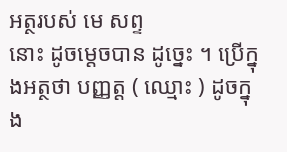អត្ថរបស់ មេ សព្ទ
នោះ ដូចម្តេចបាន ដូច្នេះ ។ ប្រើក្នុងអត្ថថា បញ្ញត្ត ( ឈ្មោះ ) ដូចក្នុង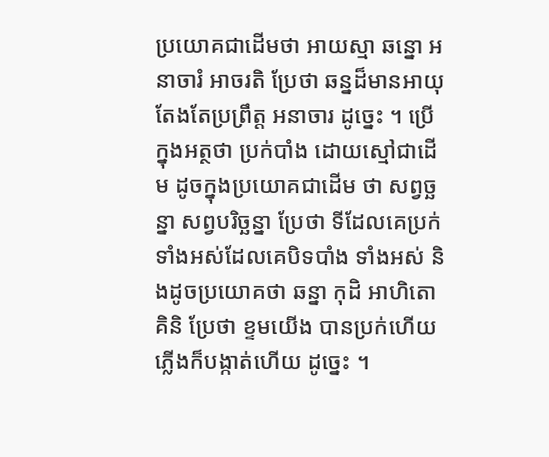ប្រយោគជាដើមថា អាយស្មា ឆន្នោ អនាចារំ អាចរតិ ប្រែថា ឆន្នដ៏មានអាយុ តែងតែប្រព្រឹត្ត អនាចារ ដូច្នេះ ។ ប្រើក្នុងអត្ថថា ប្រក់បាំង ដោយស្មៅជាដើម ដូចក្នុងប្រយោគជាដើម ថា សព្វច្ឆន្នា សព្វបរិច្ឆន្នា ប្រែថា ទីដែលគេប្រក់ទាំងអស់ដែលគេបិទបាំង ទាំងអស់ និងដូចប្រយោគថា ឆន្នា កុដិ អាហិតោ គិនិ ប្រែថា ខ្ទមយើង បានប្រក់ហើយ ភ្លើងក៏បង្កាត់ហើយ ដូច្នេះ ។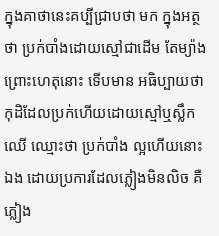ក្នុងគាថានេះគប្បីជ្រាបថា មក ក្នុងអត្ថថា ប្រក់បាំងដោយស្មៅជាដើម តែម្យ៉ាង ព្រោះហេតុនោះ ទើបមាន អធិប្បាយថា កុដិដែលប្រក់ហើយដោយស្មៅឬស្លឹកឈើ ឈ្មោះថា ប្រក់បាំង ល្អហើយនោះឯង ដោយប្រការដែលភ្លៀងមិនលិច គឺភ្លៀង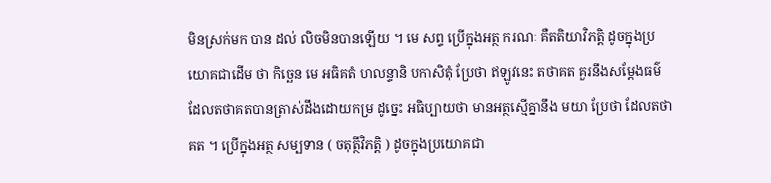មិនស្រក់មក បាន ដល់ លិចមិនបានឡើយ ។ មេ សព្ទ ប្រើក្នុងអត្ថ ករណៈ គឺតតិយាវិភត្តិ ដូចក្នុងប្រយោគជាដើម ថា កិច្ឆេន មេ អធិគតំ ហលន្ទានិ បកាសិតុំ ប្រែថា ឥឡូវនេះ តថាគត គួរនឹងសម្តែងធម៌ដែលតថាគតបានត្រាស់ដឹងដោយកម្រ ដូច្នេះ អធិប្បាយថា មានអត្ថស្មើគ្នានឹង មយា ប្រែថា ដែលតថាគត ។ ប្រើក្នុងអត្ថ សម្បទាន ( ចតុត្ថីវិភត្តិ ) ដូចក្នុងប្រយោគជា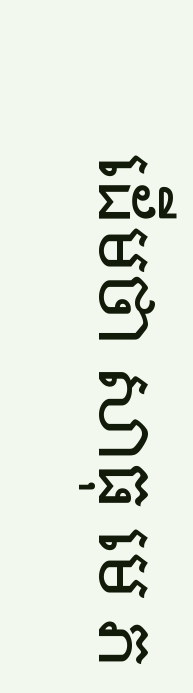ដើមថា សាធុ មេ ភ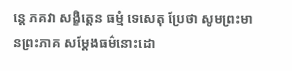ន្តេ ភគវា សង្ខិត្តេន ធម្មំ ទេសេតុ ប្រែថា សូមព្រះមានព្រះភាគ សម្តែងធម៌នោះដោ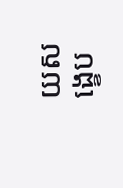យសង្ខេប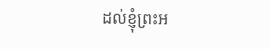ដល់ខ្ញុំព្រះអ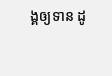ង្គឲ្យទាន ដូ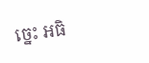ច្នេះ អធិ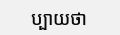ប្បាយថា